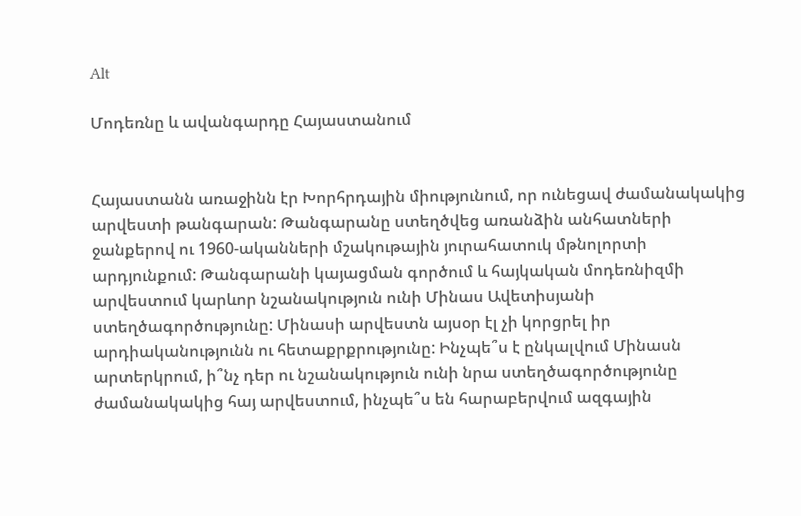Alt

Մոդեռնը և ավանգարդը Հայաստանում


Հայաստանն առաջինն էր Խորհրդային միությունում, որ ունեցավ ժամանակակից արվեստի թանգարան: Թանգարանը ստեղծվեց առանձին անհատների ջանքերով ու 1960-ականների մշակութային յուրահատուկ մթնոլորտի արդյունքում: Թանգարանի կայացման գործում և հայկական մոդեռնիզմի արվեստում կարևոր նշանակություն ունի Մինաս Ավետիսյանի ստեղծագործությունը: Մինասի արվեստն այսօր էլ չի կորցրել իր արդիականությունն ու հետաքրքրությունը: Ինչպե՞ս է ընկալվում Մինասն արտերկրում, ի՞նչ դեր ու նշանակություն ունի նրա ստեղծագործությունը ժամանակակից հայ արվեստում, ինչպե՞ս են հարաբերվում ազգային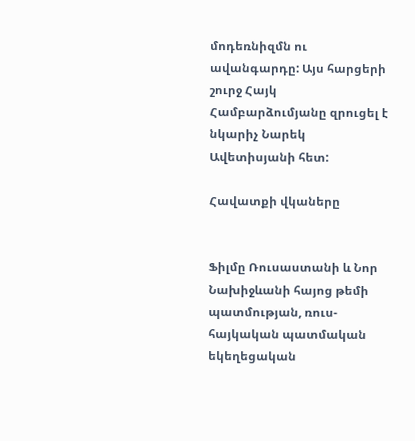մոդեռնիզմն ու ավանգարդը: Այս հարցերի շուրջ Հայկ Համբարձումյանը զրուցել է նկարիչ Նարեկ Ավետիսյանի հետ:

Հավատքի վկաները


Ֆիլմը Ռուսաստանի և Նոր Նախիջևանի հայոց թեմի պատմության, ռուս-հայկական պատմական եկեղեցական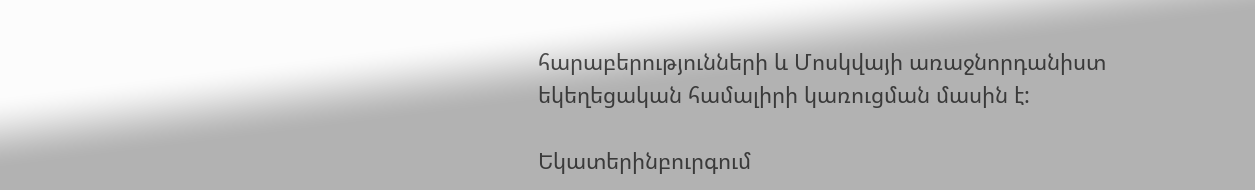հարաբերությունների և Մոսկվայի առաջնորդանիստ եկեղեցական համալիրի կառուցման մասին է:

Եկատերինբուրգում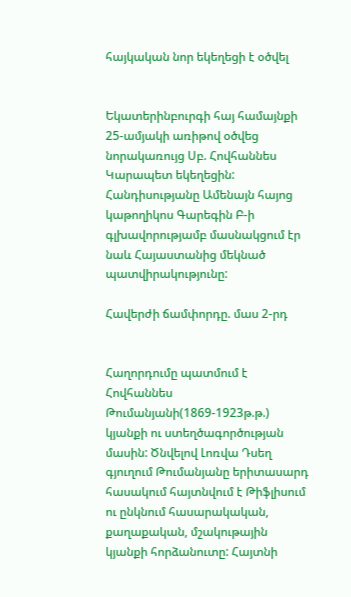հայկական նոր եկեղեցի է օծվել


Եկատերինբուրգի հայ համայնքի 25-ամյակի առիթով օծվեց նորակառույց Սբ. Հովհաննես Կարապետ եկեղեցին: Հանդիսությանը Ամենայն հայոց կաթողիկոս Գարեգին Բ-ի գլխավորությամբ մասնակցում էր նաև Հայաստանից մեկնած պատվիրակությունը:

Հավերժի ճամփորդը. մաս 2-րդ


Հաղորդումը պատմում է Հովհաննես Թումանյանի(1869-1923թ.թ.) կյանքի ու ստեղծագործության մասին: Ծնվելով Լոռվա Դսեղ գյուղում Թումանյանը երիտասարդ հասակում հայտնվում է Թիֆլիսում ու ընկնում հասարակական, քաղաքական, մշակութային կյանքի հորձանուտը: Հայտնի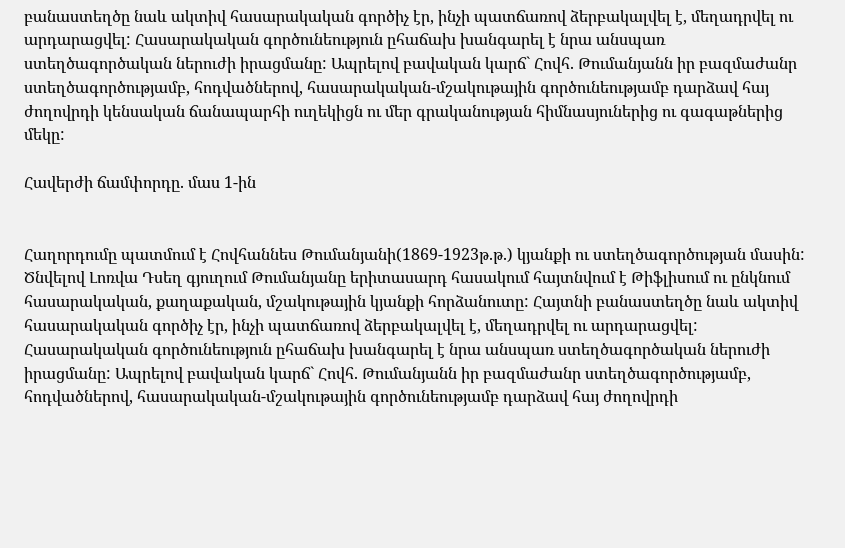բանաստեղծը նաև ակտիվ հասարակական գործիչ էր, ինչի պատճառով ձերբակալվել է, մեղադրվել ու արդարացվել: Հասարակական գործունեություն ըհաճախ խանգարել է նրա անսպառ ստեղծագործական ներուժի իրացմանը: Ապրելով բավական կարճ` Հովհ. Թումանյանն իր բազմաժանր ստեղծագործությամբ, հոդվածներով, հասարակական-մշակութային գործունեությամբ դարձավ հայ ժողովրդի կենսական ճանապարհի ուղեկիցն ու մեր գրականության հիմնասյուներից ու գագաթներից մեկը:

Հավերժի ճամփորդը. մաս 1-ին


Հաղորդումը պատմում է Հովհաննես Թումանյանի(1869-1923թ.թ.) կյանքի ու ստեղծագործության մասին: Ծնվելով Լոռվա Դսեղ գյուղում Թումանյանը երիտասարդ հասակում հայտնվում է Թիֆլիսում ու ընկնում հասարակական, քաղաքական, մշակութային կյանքի հորձանուտը: Հայտնի բանաստեղծը նաև ակտիվ հասարակական գործիչ էր, ինչի պատճառով ձերբակալվել է, մեղադրվել ու արդարացվել: Հասարակական գործունեություն ըհաճախ խանգարել է նրա անսպառ ստեղծագործական ներուժի իրացմանը: Ապրելով բավական կարճ` Հովհ. Թումանյանն իր բազմաժանր ստեղծագործությամբ, հոդվածներով, հասարակական-մշակութային գործունեությամբ դարձավ հայ ժողովրդի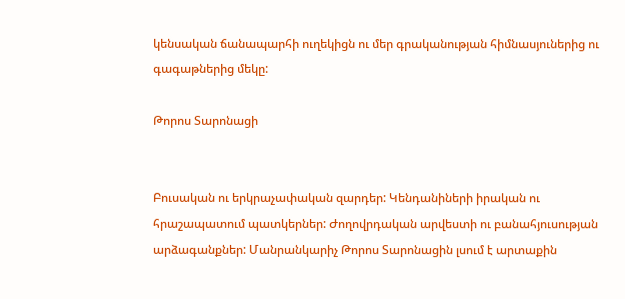կենսական ճանապարհի ուղեկիցն ու մեր գրականության հիմնասյուներից ու գագաթներից մեկը:

Թորոս Տարոնացի


Բուսական ու երկրաչափական զարդեր: Կենդանիների իրական ու հրաշապատում պատկերներ: Ժողովրդական արվեստի ու բանահյուսության արձագանքներ: Մանրանկարիչ Թորոս Տարոնացին լսում է արտաքին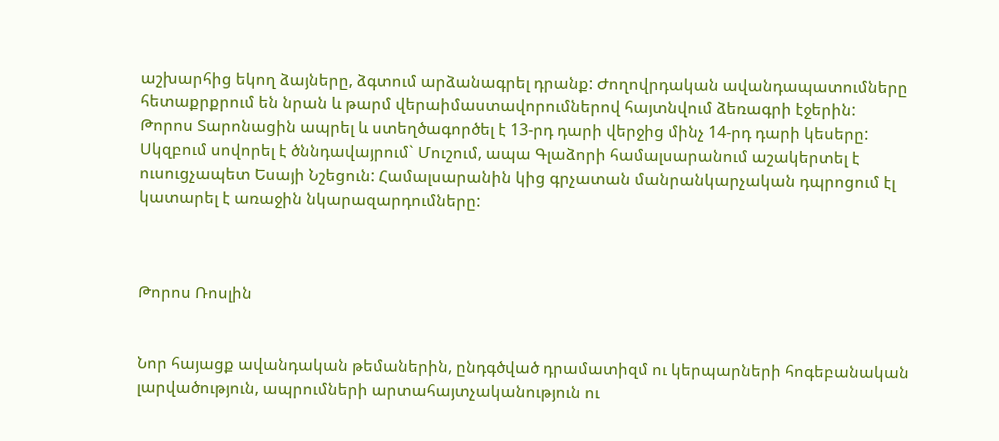աշխարհից եկող ձայները, ձգտում արձանագրել դրանք: Ժողովրդական ավանդապատումները հետաքրքրում են նրան և թարմ վերաիմաստավորումներով հայտնվում ձեռագրի էջերին:
Թորոս Տարոնացին ապրել և ստեղծագործել է 13-րդ դարի վերջից մինչ 14-րդ դարի կեսերը: Սկզբում սովորել է ծննդավայրում` Մուշում, ապա Գլաձորի համալսարանում աշակերտել է ուսուցչապետ Եսայի Նշեցուն: Համալսարանին կից գրչատան մանրանկարչական դպրոցում էլ կատարել է առաջին նկարազարդումները:



Թորոս Ռոսլին


Նոր հայացք ավանդական թեմաներին, ընդգծված դրամատիզմ ու կերպարների հոգեբանական լարվածություն, ապրումների արտահայտչականություն ու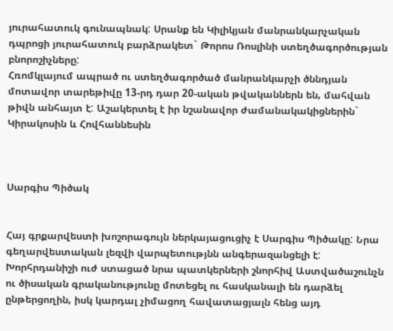յուրահատուկ գունապնակ: Սրանք են Կիլիկյան մանրանկարչական դպրոցի յուրահատուկ բարձրակետ` Թորոս Ռոսլինի ստեղծագործության բնորոշիչները:
Հռոմկլայում ապրած ու ստեղծագործած մանրանկարչի ծննդյան մոտավոր տարեթիվը 13-րդ դար 20-ական թվականներն են, մահվան թիվն անհայտ է: Աշակերտել է իր նշանավոր ժամանակակիցներին` Կիրակոսին և Հովհաննեսին



Սարգիս Պիծակ


Հայ գրքարվեստի խոշորագույն ներկայացուցիչ է Սարգիս Պիծակը: Նրա գեղարվեստական լեզվի վարպետությնն անգերազանցելի է: Խորհրդանիշի ուժ ստացած նրա պատկերների շնորհիվ Աստվածաշունչն ու ծիսական գրականությունը մոտեցել ու հասկանալի են դարձել ընթերցողին, իսկ կարդալ չիմացող հավատացյալն հենց այդ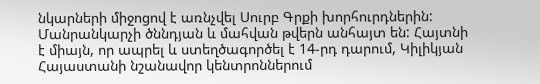նկարների միջոցով է առնչվել Սուրբ Գրքի խորհուրդներին:
Մանրանկարչի ծննդյան և մահվան թվերն անհայտ են: Հայտնի է միայն, որ ապրել և ստեղծագործել է 14-րդ դարում, Կիլիկյան Հայաստանի նշանավոր կենտրոններում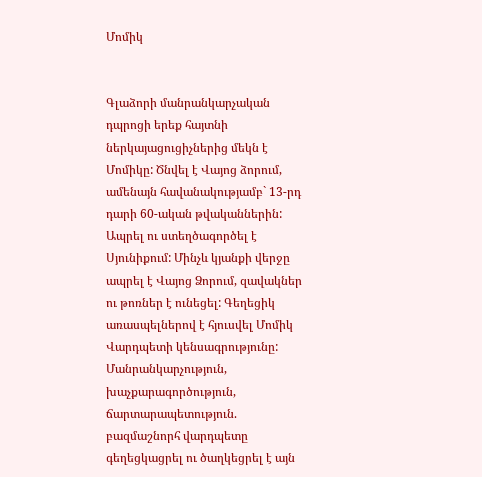Մոմիկ


Գլաձորի մանրանկարչական դպրոցի երեք հայտնի ներկայացուցիչներից մեկն է Մոմիկը: Ծնվել է Վայոց ձորում, ամենայն հավանակությամբ` 13-րդ դարի 60-ական թվականներին: Ապրել ու ստեղծագործել է Սյունիքում: Մինչև կյանքի վերջը ապրել է Վայոց Ձորում, զավակներ ու թոռներ է ունեցել: Գեղեցիկ առասպելներով է հյուսվել Մոմիկ Վարդպետի կենսագրությունը: Մանրանկարչություն, խաչքարագործություն, ճարտարապետություն. բազմաշնորհ վարդպետը գեղեցկացրել ու ծաղկեցրել է այն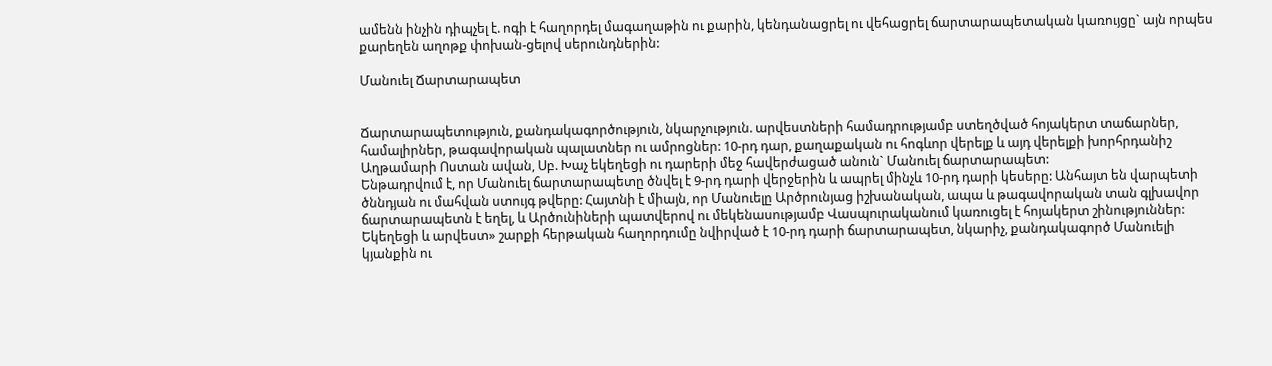ամենն ինչին դիպչել է. ոգի է հաղորդել մագաղաթին ու քարին, կենդանացրել ու վեհացրել ճարտարապետական կառույցը` այն որպես քարեղեն աղոթք փոխան-ցելով սերունդներին:

Մանուել Ճարտարապետ


Ճարտարապետություն, քանդակագործություն, նկարչություն. արվեստների համադրությամբ ստեղծված հոյակերտ տաճարներ, համալիրներ, թագավորական պալատներ ու ամրոցներ: 10-րդ դար, քաղաքական ու հոգևոր վերելք և այդ վերելքի խորհրդանիշ Աղթամարի Ոստան ավան, Սբ. Խաչ եկեղեցի ու դարերի մեջ հավերժացած անուն` Մանուել ճարտարապետ:
Ենթադրվում է, որ Մանուել ճարտարապետը ծնվել է 9-րդ դարի վերջերին և ապրել մինչև 10-րդ դարի կեսերը: Անհայտ են վարպետի ծննդյան ու մահվան ստույգ թվերը: Հայտնի է միայն, որ Մանուելը Արծրունյաց իշխանական, ապա և թագավորական տան գլխավոր ճարտարապետն է եղել, և Արծունիների պատվերով ու մեկենասությամբ Վասպուրականում կառուցել է հոյակերտ շինություններ:
Եկեղեցի և արվեստ» շարքի հերթական հաղորդումը նվիրված է 10-րդ դարի ճարտարապետ, նկարիչ, քանդակագործ Մանուելի կյանքին ու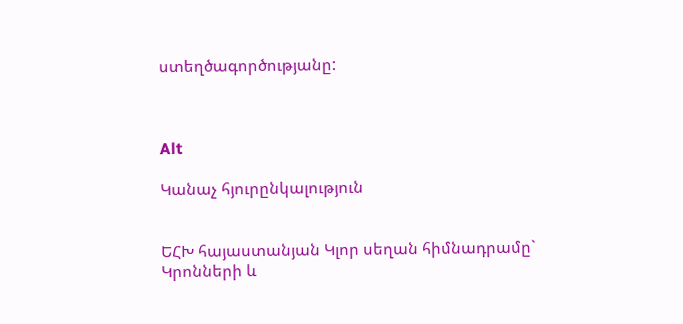ստեղծագործությանը:



Alt

Կանաչ հյուրընկալություն


ԵՀԽ հայաստանյան Կլոր սեղան հիմնադրամը` Կրոնների և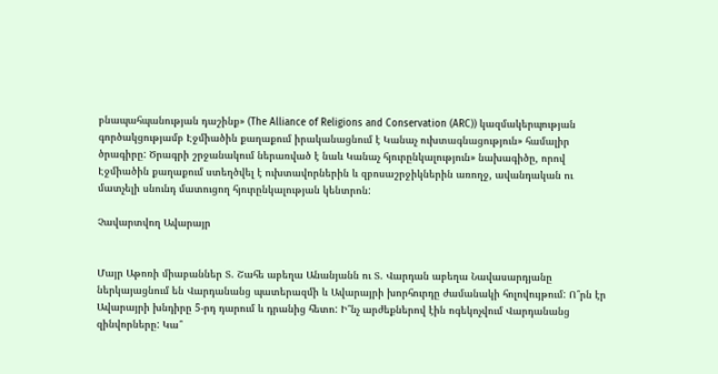բնապահպանության դաշինք» (The Alliance of Religions and Conservation (ARC)) կազմակերպության գործակցությամբ Էջմիածին քաղաքում իրականացնում է Կանաչ ուխտագնացություն» համալիր ծրագիրը: Ծրագրի շրջանակում ներառված է նաև Կանաչ հյուրընկալություն» նախագիծը, որով Էջմիածին քաղաքում ստեղծվել է ուխտավորներին և զբոսաշրջիկներին առողջ, ավանդական ու մատչելի սնունդ մատուցող հյուրընկալության կենտրոն:

Չավարտվող Ավարայր


Մայր Աթոռի միաբաններ Տ. Շահե աբեղա Անանյանն ու Տ. Վարդան աբեղա Նավասարդյանը ներկայացնում են Վարդանանց պատերազմի և Ավարայրի խորհուրդը ժամանակի հոլովույթում: Ո՞րն էր Ավարայրի խնդիրը 5-րդ դարում և դրանից հետո: Ի՞նչ արժեքներով էին ոգեկոչվում Վարդանանց զինվորները: Կա՞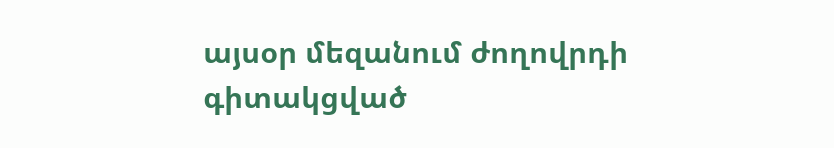այսօր մեզանում ժողովրդի գիտակցված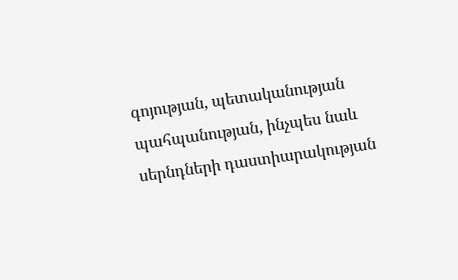գոյության, պետականության պահպանության, ինչպես նաև սերնդների դաստիարակության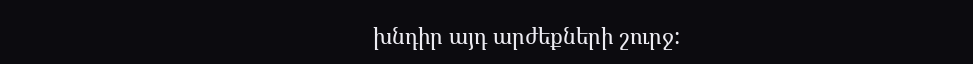խնդիր այդ արժեքների շուրջ: